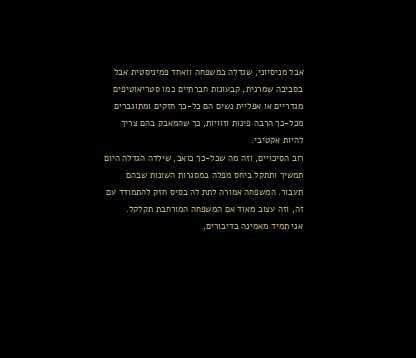אבל מניסיוני, שגדלה במשפחה וואחד פמיניסטית אבל בסביבה שמרנית, קבעונות חברתיים כמו סטריאוטיפים מגדריים או אפליית נשים הם כל-כך חזקים ומתוגברים מכל-כך הרבה פינות וזוויות, כך שהמאבק בהם צריך להיות אקטיבי.
רוב הסיכויים, וזה מה שכל-כך כואב, שילדה הגדלה היום תמשיך ותתקל ביחס מפלה במסגרות השונות שבהם תעבור. המשפחה אמורה לתת לה בסיס חזק להתמודד עם זה, וזה עצוב מאוד אם המשפחה המורחבת תקלקל.
אני תמיד מאמינה בדיבורים,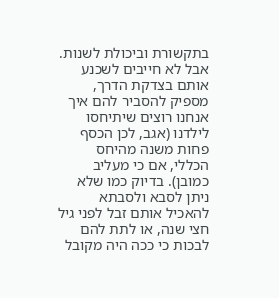בתקשורת וביכולת לשנות. אבל לא חייבים לשכנע אותם בצדקת הדרך, מספיק להסביר להם איך אנחנו רוצים שיתיחסו לילדנו (אגב, לכן הכסף פחות משנה מהיחס הכללי, אם כי מעליב כמובן). בדיוק כמו שלא ניתן לסבא ולסבתא להאכיל אותם זבל לפני גיל חצי שנה, או לתת להם לבכות כי ככה היה מקובל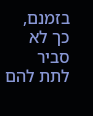בזמנם, כך לא סביר לתת להם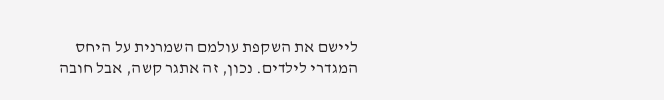ליישם את השקפת עולמם השמרנית על היחס המגדרי לילדים. נכון, זה אתגר קשה, אבל חובה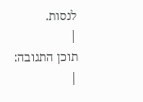לנסות.
|
תוכן התגובה:
|